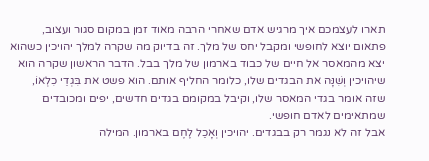תארו לעצמכם איך מרגיש אדם שאחרי הרבה מאוד זמן במקום סגור ועצוב, פתאום יוצא לחופשי ומקבל יחס של מלך. זה בדיוק מה שקרה למלך יהויכין כשהוא יצא מהמאסר אל חיים של כבוד בארמון של מלך בבל. הדבר הראשון שקרה הוא שיהויכין וְשִׁנָּה את הבגדים שלו, כלומר החליף אותם. הוא פשט את בִּגְדֵי כִלְאוֹ, שזה אומר בגדי המאסר שלו, וקיבל במקומם בגדים חדשים, יפים ומכובדים שמתאימים לאדם חופשי.
אבל זה לא נגמר רק בבגדים. יהויכין וְאָכַל לֶחֶם בארמון. המילה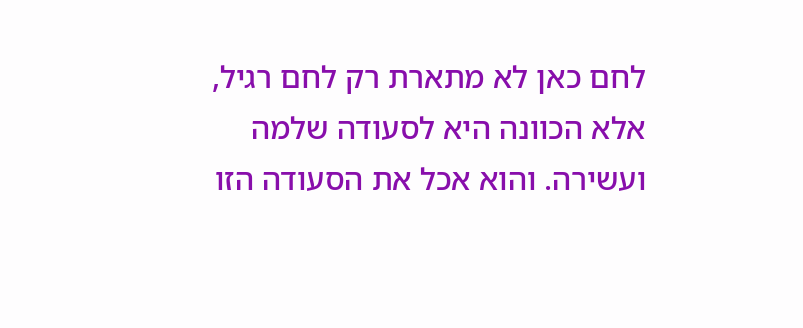לחם כאן לא מתארת רק לחם רגיל, אלא הכוונה היא לסעודה שלמה ועשירה. והוא אכל את הסעודה הזו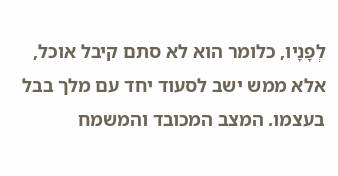לְפָנָיו, כלומר הוא לא סתם קיבל אוכל, אלא ממש ישב לסעוד יחד עם מלך בבל בעצמו. המצב המכובד והמשמח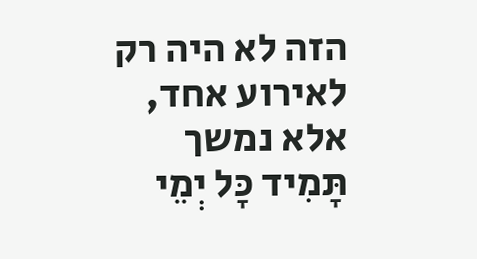הזה לא היה רק לאירוע אחד, אלא נמשך תָּמִיד כָּל יְמֵי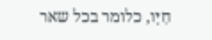חַיָּו, כלומר בכל שאר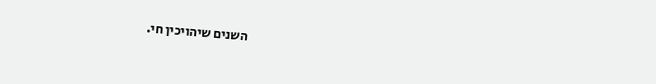השנים שיהויכין חי.